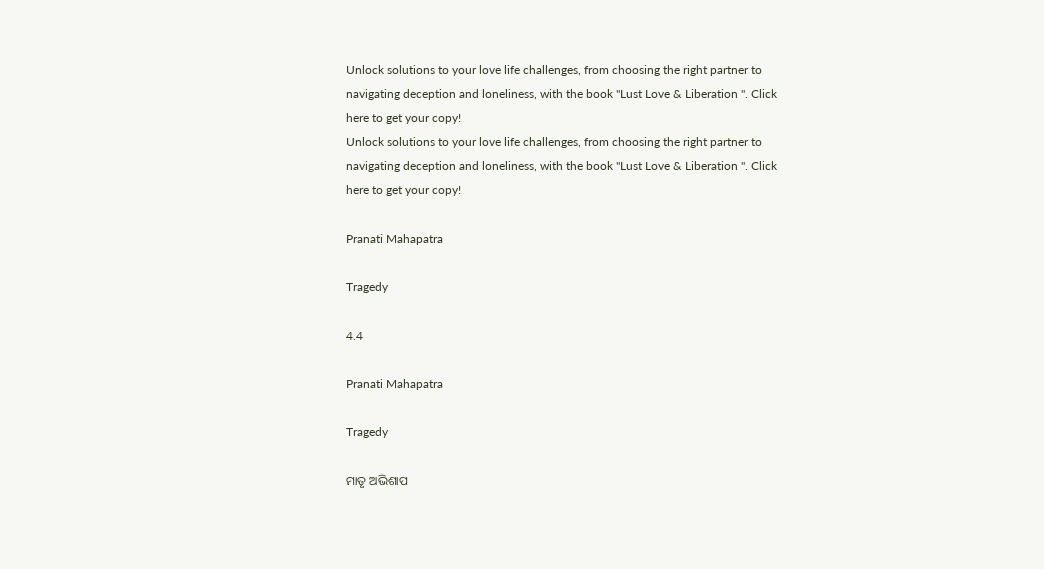Unlock solutions to your love life challenges, from choosing the right partner to navigating deception and loneliness, with the book "Lust Love & Liberation ". Click here to get your copy!
Unlock solutions to your love life challenges, from choosing the right partner to navigating deception and loneliness, with the book "Lust Love & Liberation ". Click here to get your copy!

Pranati Mahapatra

Tragedy

4.4

Pranati Mahapatra

Tragedy

ମାତୃ ଅଭିଶାପ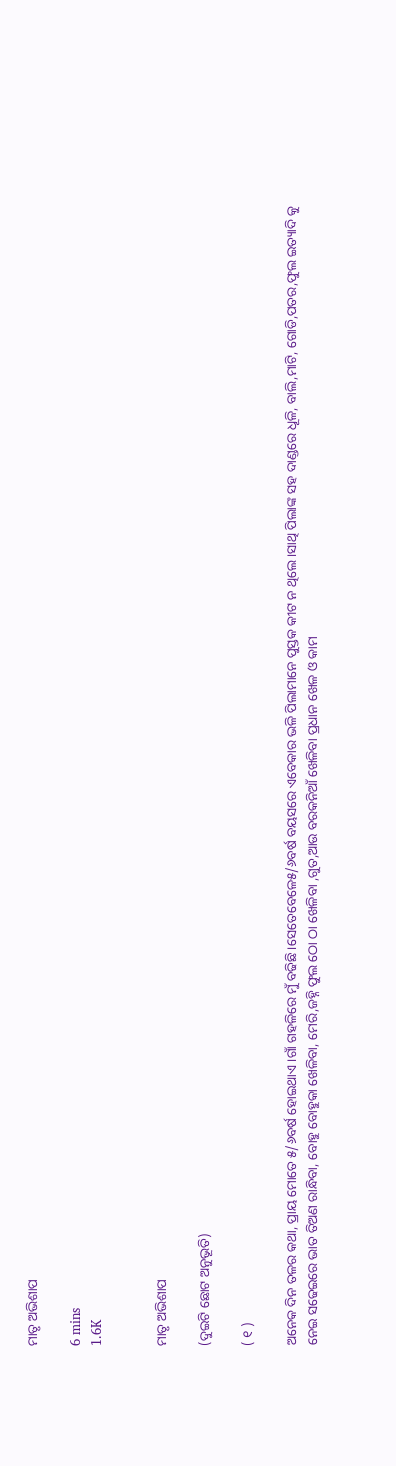ମାତୃ ଅଭିଶାପ

6 mins
1.6K


ମାତୃ ଅଭିଶାପ

(ଦୁଇଟି ଛୋଟ ଅନୁଭୂତି)

( ୧ )

ଅନେକ ଦିନ ତଳର କଥା, ପ୍ରାୟ ମୋତେ ୫/୬ବର୍ଷ ହୋଇଥାଏ।ଗାଁ ଗହଳିରେ ମୁଁ ବଢିଛି।ସେତେବେଳେ୫/୬ବର୍ଷ ବୟସରେ ଏବେକାର ଭଳି ପିଲାମାନେ ପୁସ୍ତକ କୀଟ ନ ଥିଲେ।ସାଥି ପିଲାଙ୍କ ସହ ଦାଣ୍ଡରେ ଧୂଳି, ବାଲି,ମାଟି, ଗୋଡି,ପତର,ଫୁଲ ଇତ୍ୟାଦି କୁ ନେଇ ସଢେଇରେ ଭାତ ତିଅଣ ରାନ୍ଧିବା, ବୋହୁ ବୋହୁକା ଖେଳିବା, ମେରି,ଜହ୍ନି ଫୁଲ ଠୋ ଠା ଖେଳିବା ,ଗୁତ,ଆଉ ବରକନିଆଁ ଖେଳିବା ପ୍ରଧାନ ଖେଳ ଓ କାମ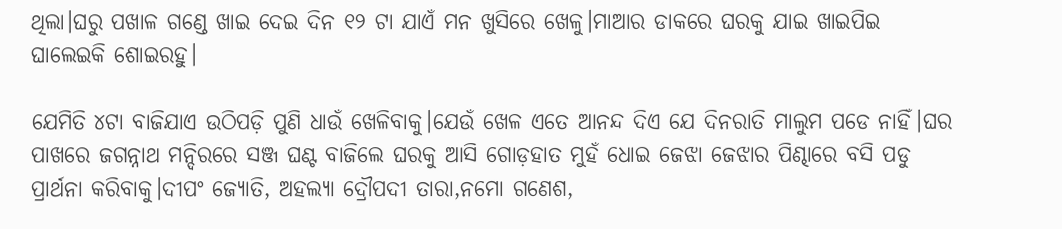ଥିଲା।ଘରୁ ପଖାଳ ଗଣ୍ଡେ ଖାଇ ଦେଇ ଦିନ ୧୨ ଟା ଯାଏଁ ମନ ଖୁସିରେ ଖେଳୁ।ମାଆର ଡାକରେ ଘରକୁ ଯାଇ ଖାଇପିଇ ଘାଲେଇକି ଶୋଇରହୁ।

ଯେମିତି ୪ଟା ବାଜିଯାଏ ଉଠିପଡ଼ି ପୁଣି ଧାଉଁ ଖେଳିବାକୁ।ଯେଉଁ ଖେଳ ଏତେ ଆନନ୍ଦ ଦିଏ ଯେ ଦିନରାତି ମାଲୁମ ପଡେ ନାହିଁ।ଘର ପାଖରେ ଜଗନ୍ନାଥ ମନ୍ଦିରରେ ସଞ୍ଜ ଘଣ୍ଟ ବାଜିଲେ ଘରକୁ ଆସି ଗୋଡ଼ହାତ ମୁହଁ ଧୋଇ ଜେଝା ଜେଝାର ପିଣ୍ଢାରେ ବସି ପଡୁ ପ୍ରାର୍ଥନା କରିବାକୁ।ଦୀପଂ ଜ୍ୟୋତି, ଅହଲ୍ୟା ଦ୍ରୌପଦୀ ତାରା,ନମୋ ଗଣେଶ,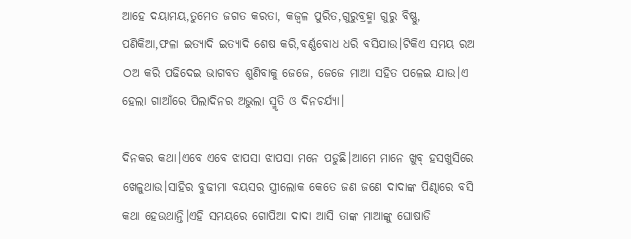ଆହେ ଦୟାମୟ,ତୁମେତ ଜଗତ କରତା, କଜ୍ୱଳ ପୁରିତ,ଗୁରୁବ୍ରହ୍ମା ଗୁରୁ ବିଷ୍ଣୁ, ପଣିକିଆ,ଫଳା ଇତ୍ୟାଦି ଇତ୍ୟାଦି ଶେଷ କରି,ବର୍ଣ୍ଣବୋଧ ଧରି ବସିଯାଉ।ଟିକିଏ ସମୟ ରଅ ଠଅ କରି ପଢିଦେଇ ଭାଗବତ ଶୁଣିବାକୁ ଜେଜେ, ଜେଜେ ମାଆ ସହିତ ପଳେଇ ଯାଉ।ଏ ହେଲା ଗାଆଁରେ ପିଲାଦିନର ଅଭୁଲା ସ୍ମୃତି ଓ ଦିନଚର୍ଯ୍ୟା।

ଦିନକର କଥା।ଏବେ ଏବେ ଝାପସା ଝାପସା ମନେ ପଡୁଛି।ଆମେ ମାନେ ଖୁବ୍ ହସଖୁସିରେ ଖେଳୁଥାଉ।ସାହିର ବୁଢୀମା ବୟସର ସ୍ତ୍ରୀଲୋକ କେତେ ଜଣ ଜଣେ ଦାଦାଙ୍କ ପିଣ୍ଢାରେ ବସି କଥା ହେଉଥାନ୍ତି।ଏହି ସମୟରେ ଗୋପିଆ ଦାଦା ଆସି ତାଙ୍କ ମାଆଙ୍କୁ ଘୋଷାଡି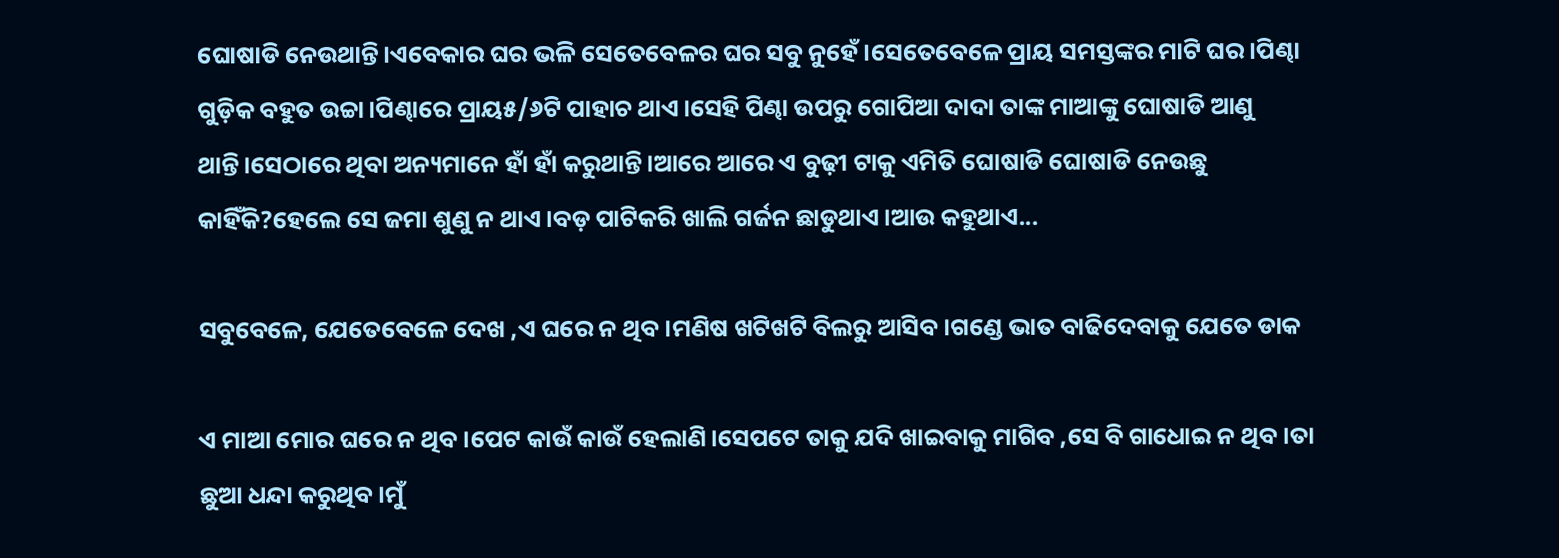ଘୋଷାଡି ନେଉଥାନ୍ତି।ଏବେକାର ଘର ଭଳି ସେତେବେଳର ଘର ସବୁ ନୁହେଁ।ସେତେବେଳେ ପ୍ରାୟ ସମସ୍ତଙ୍କର ମାଟି ଘର।ପିଣ୍ଢା ଗୁଡ଼ିକ ବହୁତ ଉଚ୍ଚା।ପିଣ୍ଢାରେ ପ୍ରାୟ୫/୬ଟି ପାହାଚ ଥାଏ।ସେହି ପିଣ୍ଢା ଉପରୁ ଗୋପିଆ ଦାଦା ତାଙ୍କ ମାଆଙ୍କୁ ଘୋଷାଡି ଆଣୁ ଥାନ୍ତି।ସେଠାରେ ଥିବା ଅନ୍ୟମାନେ ହାଁ ହାଁ କରୁଥାନ୍ତି।ଆରେ ଆରେ ଏ ବୁଢ଼ୀ ଟାକୁ ଏମିତି ଘୋଷାଡି ଘୋଷାଡି ନେଉଛୁ କାହିଁକି?ହେଲେ ସେ ଜମା ଶୁଣୁ ନ ଥାଏ।ବଡ଼ ପାଟିକରି ଖାଲି ଗର୍ଜନ ଛାଡୁଥାଏ।ଆଉ କହୁଥାଏ...

ସବୁବେଳେ, ଯେତେବେଳେ ଦେଖ ,ଏ ଘରେ ନ ଥିବ।ମଣିଷ ଖଟିଖଟି ବିଲରୁ ଆସିବ।ଗଣ୍ଡେ ଭାତ ବାଢିଦେବାକୁ ଯେତେ ଡାକ

ଏ ମାଆ ମୋର ଘରେ ନ ଥିବ।ପେଟ କାଉଁ କାଉଁ ହେଲାଣି।ସେପଟେ ତାକୁ ଯଦି ଖାଇବାକୁ ମାଗିବ ,ସେ ବି ଗାଧୋଇ ନ ଥିବ।ତା ଛୁଆ ଧନ୍ଦା କରୁଥିବ।ମୁଁ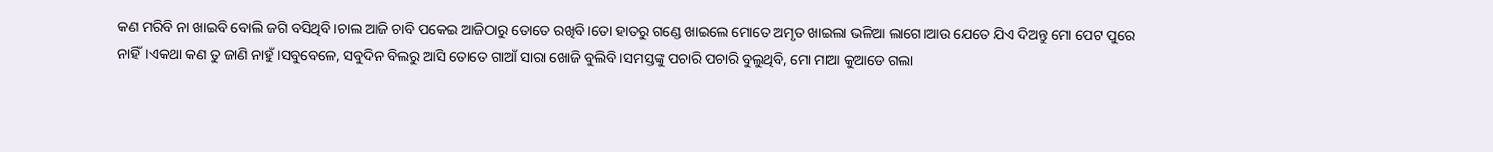କଣ ମରିବି ନା ଖାଇବି ବୋଲି ଜଗି ବସିଥିବି।ଚାଲ ଆଜି ଚାବି ପକେଇ ଆଜିଠାରୁ ତୋତେ ରଖିବି।ତୋ ହାତରୁ ଗଣ୍ଡେ ଖାଇଲେ ମୋତେ ଅମୃତ ଖାଇଲା ଭଳିଆ ଲାଗେ।ଆଉ ଯେତେ ଯିଏ ଦିଅନ୍ତୁ ମୋ ପେଟ ପୁରେ ନାହିଁ।ଏକଥା କଣ ତୁ ଜାଣି ନାହୁଁ।ସବୁବେଳେ, ସବୁଦିନ ବିଲରୁ ଆସି ତୋତେ ଗାଆଁ ସାରା ଖୋଜି ବୁଲିବି।ସମସ୍ତଙ୍କୁ ପଚାରି ପଚାରି ବୁଲୁଥିବି, ମୋ ମାଆ କୁଆଡେ ଗଲା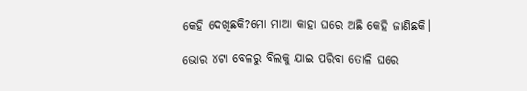କେହି ଦେଖିଛକି?ମୋ ମାଆ କାହା ଘରେ ଅଛି କେହି ଜାଣିଛକି।

ଭୋର ୪ଟା ବେଳରୁ ବିଲକୁ ଯାଇ ପରିବା ତୋଳି ଘରେ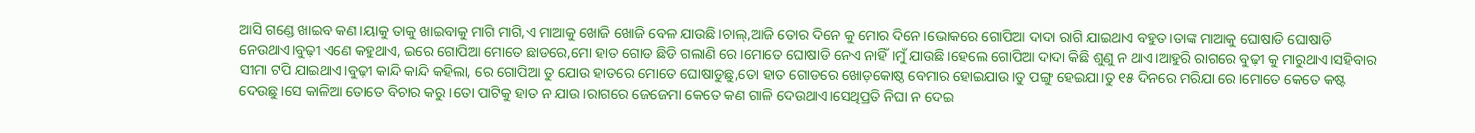ଆସି ଗଣ୍ଡେ ଖାଇବ କଣ।ୟାକୁ ତାକୁ ଖାଇବାକୁ ମାଗି ମାଗି,ଏ ମାଆକୁ ଖୋଜି ଖୋଜି ବେଳ ଯାଉଛି।ଚାଲ୍,ଆଜି ତୋର ଦିନେ କୁ ମୋର ଦିନେ।ଭୋକରେ ଗୋପିଆ ଦାଦା ରାଗି ଯାଇଥାଏ ବହୁତ।ତାଙ୍କ ମାଆକୁ ଘୋଷାଡି ଘୋଷାଡି ନେଉଥାଏ।ବୁଢ଼ୀ ଏଣେ କହୁଥାଏ, ଇରେ ଗୋପିଆ ମୋତେ ଛାଡରେ,ମୋ ହାତ ଗୋଡ ଛିଡି ଗଲାଣି ରେ।ମୋତେ ଘୋଷାଡି ନେଏ ନାହିଁ।ମୁଁ ଯାଉଛି।ହେଲେ ଗୋପିଆ ଦାଦା କିଛି ଶୁଣୁ ନ ଥାଏ।ଆହୁରି ରାଗରେ ବୁଢ଼ୀ କୁ ମାରୁଥାଏ।ସହିବାର ସୀମା ଟପି ଯାଇଥାଏ।ବୁଢ଼ୀ କାନ୍ଦି କାନ୍ଦି କହିଲା, ରେ ଗୋପିଆ ତୁ ଯୋଉ ହାତରେ ମୋତେ ଘୋଷାଡୁଛୁ,ତୋ ହାତ ଗୋଡରେ ଖୋଡ଼କୋଷ୍ଠ ବେମାର ହୋଇଯାଉ।ତୁ ପଙ୍ଗୁ ହେଇଯା।ତୁ ୧୫ ଦିନରେ ମରିଯା ରେ।ମୋତେ କେତେ କଷ୍ଟ ଦେଉଛୁ।ସେ କାଳିଆ ତୋତେ ବିଚାର କରୁ।ତୋ ପାଟିକୁ ହାତ ନ ଯାଉ।ରାଗରେ ଜେଜେମା କେତେ କଣ ଗାଳି ଦେଉଥାଏ।ସେଥିପ୍ରତି ନିଘା ନ ଦେଇ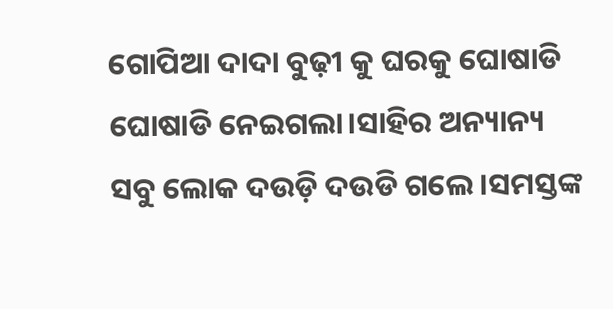ଗୋପିଆ ଦାଦା ବୁଢ଼ୀ କୁ ଘରକୁ ଘୋଷାଡି ଘୋଷାଡି ନେଇଗଲା।ସାହିର ଅନ୍ୟାନ୍ୟ ସବୁ ଲୋକ ଦଉଡ଼ି ଦଉଡି ଗଲେ।ସମସ୍ତଙ୍କ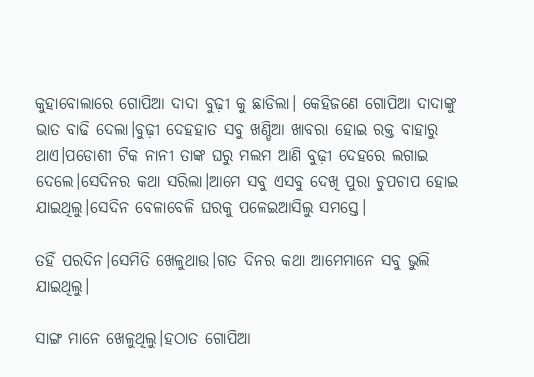କୁହାବୋଲାରେ ଗୋପିଆ ଦାଦା ବୁଢ଼ୀ କୁ ଛାଡିଲା। କେହିଜଣେ ଗୋପିଆ ଦାଦାଙ୍କୁ ଭାତ ବାଢି ଦେଲା।ବୁଢ଼ୀ ଦେହହାତ ସବୁ ଖଣ୍ଡିଆ ଖାବରା ହୋଇ ରକ୍ତ ବାହାରୁ ଥାଏ।ପଡୋଶୀ ଟିକ ନାନୀ ତାଙ୍କ ଘରୁ ମଲମ ଆଣି ବୁଢ଼ୀ ଦେହରେ ଲଗାଇ ଦେଲେ।ସେଦିନର କଥା ସରିଲା।ଆମେ ସବୁ ଏସବୁ ଦେଖି ପୁରା ଚୁପଚାପ ହୋଇ ଯାଇଥିଲୁ।ସେଦିନ ବେଳାବେଳି ଘରକୁ ପଳେଇଆସିଲୁ ସମସ୍ତେ।

ତହିଁ ପରଦିନ।ସେମିତି ଖେଳୁଥାଉ।ଗତ ଦିନର କଥା ଆମେମାନେ ସବୁ ଭୁଲି ଯାଇଥିଲୁ।

ସାଙ୍ଗ ମାନେ ଖେଳୁଥିଲୁ।ହଠାତ ଗୋପିଆ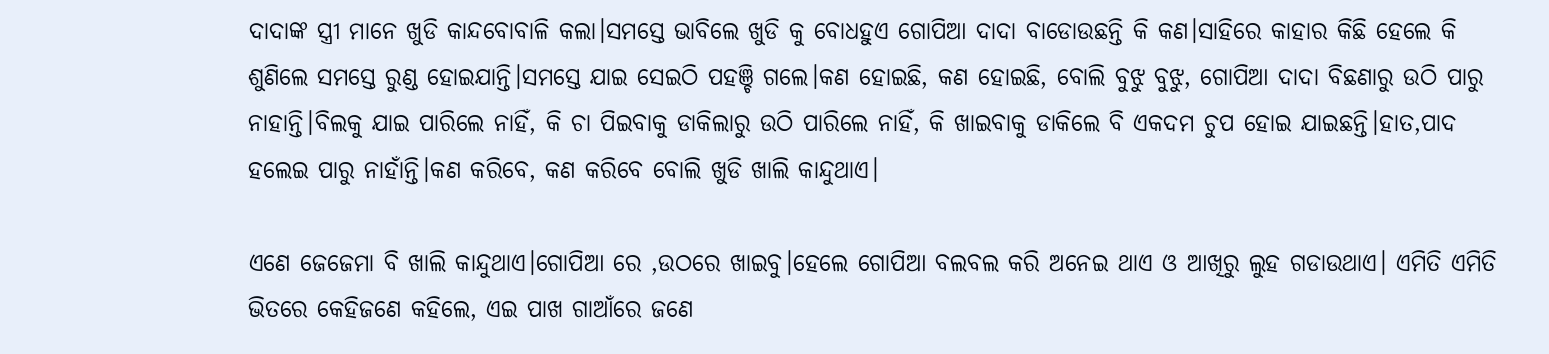ଦାଦାଙ୍କ ସ୍ତ୍ରୀ ମାନେ ଖୁଡି କାନ୍ଦବୋବାଳି କଲା।ସମସ୍ତେ ଭାବିଲେ ଖୁଡି କୁ ବୋଧହୁଏ ଗୋପିଆ ଦାଦା ବାଡୋଉଛନ୍ତି କି କଣ।ସାହିରେ କାହାର କିଛି ହେଲେ କି ଶୁଣିଲେ ସମସ୍ତେ ରୁଣ୍ଡ ହୋଇଯାନ୍ତି।ସମସ୍ତେ ଯାଇ ସେଇଠି ପହଞ୍ଚି ଗଲେ।କଣ ହୋଇଛି, କଣ ହୋଇଛି, ବୋଲି ବୁଝୁ ବୁଝୁ, ଗୋପିଆ ଦାଦା ବିଛଣାରୁ ଉଠି ପାରୁ ନାହାନ୍ତି।ବିଲକୁ ଯାଇ ପାରିଲେ ନାହିଁ, କି ଚା ପିଇବାକୁ ଡାକିଲାରୁ ଉଠି ପାରିଲେ ନାହିଁ, କି ଖାଇବାକୁ ଡାକିଲେ ବି ଏକଦମ ଚୁପ ହୋଇ ଯାଇଛନ୍ତି।ହାତ,ପାଦ ହଲେଇ ପାରୁ ନାହାଁନ୍ତି।କଣ କରିବେ, କଣ କରିବେ ବୋଲି ଖୁଡି ଖାଲି କାନ୍ଦୁଥାଏ।

ଏଣେ ଜେଜେମା ବି ଖାଲି କାନ୍ଦୁଥାଏ।ଗୋପିଆ ରେ ,ଉଠରେ ଖାଇବୁ।ହେଲେ ଗୋପିଆ ବଲବଲ କରି ଅନେଇ ଥାଏ ଓ ଆଖିରୁ ଲୁହ ଗଡାଉଥାଏ। ଏମିତି ଏମିତି ଭିତରେ କେହିଜଣେ କହିଲେ, ଏଇ ପାଖ ଗାଆଁରେ ଜଣେ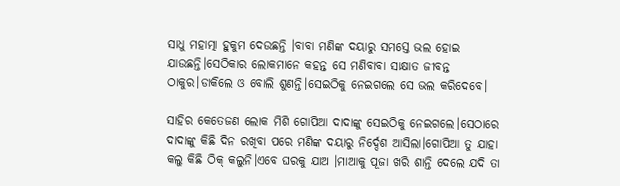ସାଧୁ ମହାତ୍ମା ହୁକୁମ ଦେଉଛନ୍ତି ।ବାବା ମଣିଙ୍କ ଦୟାରୁ ସମସ୍ତେ ଭଲ ହୋଇ ଯାଉଛନ୍ତି।ସେଠିକାର ଲୋକମାନେ କହନ୍ତ ସେ ମଣିବାବା ସାକ୍ଷାତ ଜୀବନ୍ତ ଠାକୁର।ଡାକିଲେ ଓ ବୋଲି ଶୁଣନ୍ତି।ସେଇଠିକୁ ନେଇଗଲେ ସେ ଭଲ କରିଦେବେ।

ସାହିର କେତେଜଣ ଲୋକ ମିଶି ଗୋପିଆ ଦାଦାଙ୍କୁ ସେଇଠିକୁ ନେଇଗଲେ।ସେଠାରେ ଦାଦାଙ୍କୁ କିଛି ଦିନ ରଖିବା ପରେ ମଣିଙ୍କ ଦୟାରୁ ନିର୍ଦ୍ଦେଶ ଆସିଲା।ଗୋପିଆ ତୁ ଯାହା କଲୁ କିଛି ଠିକ୍ କଲୁନି।ଏବେ ଘରକୁ ଯାଅ ।ମାଆକୁ ପୂଜା ଖରି ଶାନ୍ତି ଦେଲେ ଯଦି ତା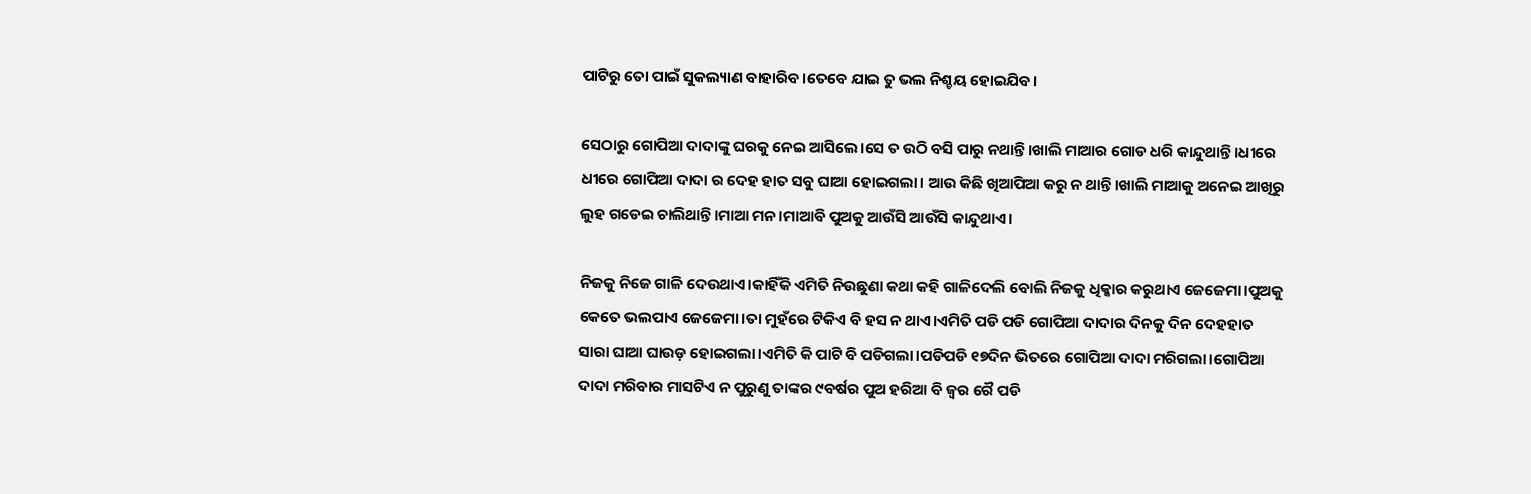ପାଟିରୁ ତୋ ପାଇଁ ସୁକଲ୍ୟାଣ ବାହାରିବ।ତେବେ ଯାଇ ତୁ ଭଲ ନିଶ୍ଚୟ ହୋଇଯିବ।

ସେଠାରୁ ଗୋପିଆ ଦାଦାଙ୍କୁ ଘରକୁ ନେଇ ଆସିଲେ।ସେ ତ ଉଠି ବସି ପାରୁ ନଥାନ୍ତି।ଖାଲି ମାଆର ଗୋଡ ଧରି କାନ୍ଦୁଥାନ୍ତି।ଧୀରେ ଧୀରେ ଗୋପିଆ ଦାଦା ର ଦେହ ହାତ ସବୁ ଘାଆ ହୋଇଗଲା। ଆଉ କିଛି ଖିଆପିଆ କରୁ ନ ଥାନ୍ତି।ଖାଲି ମାଆକୁ ଅନେଇ ଆଖିରୁ ଲୁହ ଗଡେଇ ଚାଲିଥାନ୍ତି।ମାଆ ମନ।ମାଆବି ପୁଅକୁ ଆଉଁସି ଆଉଁସି କାନ୍ଦୁଥାଏ।

ନିଜକୁ ନିଜେ ଗାଳି ଦେଉଥାଏ।କାହିଁକି ଏମିତି ନିଉଛୁଣା କଥା କହି ଗାଳିଦେଲି ବୋଲି ନିଜକୁ ଧିକ୍କାର କରୁଥାଏ ଜେଜେମା।ପୁଅକୁ କେତେ ଭଲପାଏ ଜେଜେମା।ତା ମୁହଁରେ ଟିକିଏ ବି ହସ ନ ଥାଏ।ଏମିତି ପଡି ପଡି ଗୋପିଆ ଦାଦାର ଦିନକୁ ଦିନ ଦେହହାତ ସାରା ଘାଆ ଘାଉଡ଼ ହୋଇଗଲା।ଏମିତି କି ପାଟି ବି ପଡିଗଲା।ପଡିପଡି ୧୭ଦିନ ଭିତରେ ଗୋପିଆ ଦାଦା ମରିଗଲା।ଗୋପିଆ ଦାଦା ମରିବାର ମାସଟିଏ ନ ପୁରୁଣୁ ତାଙ୍କର ୯ବର୍ଷର ପୁଅ ହରିଆ ବି ଜ୍ଵର ରୈ ପଡି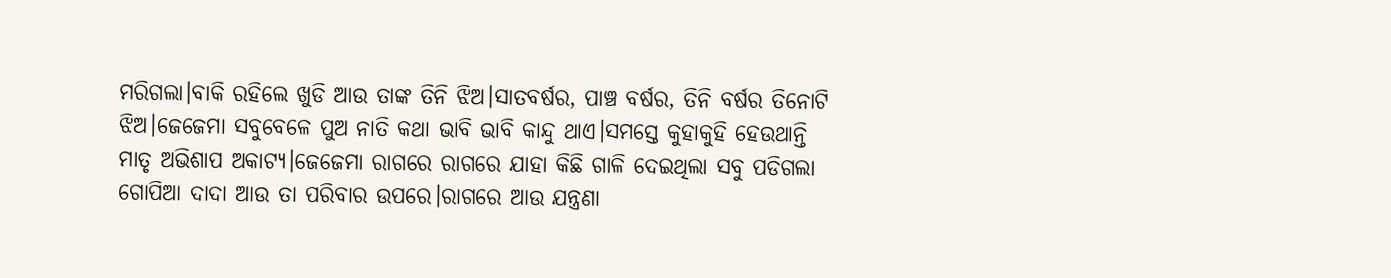ମରିଗଲା।ବାକି ରହିଲେ ଖୁଡି ଆଉ ତାଙ୍କ ତିନି ଝିଅ।ସାତବର୍ଷର, ପାଞ୍ଚ ବର୍ଷର, ତିନି ବର୍ଷର ତିନୋଟି ଝିଅ।ଜେଜେମା ସବୁବେଳେ ପୁଅ ନାତି କଥା ଭାବି ଭାବି କାନ୍ଦୁ ଥାଏ।ସମସ୍ତେ କୁହାକୁହି ହେଉଥାନ୍ତି ମାତୃ ଅଭିଶାପ ଅକାଟ୍ୟ।ଜେଜେମା ରାଗରେ ରାଗରେ ଯାହା କିଛି ଗାଳି ଦେଇଥିଲା ସବୁ ପଡିଗଲା ଗୋପିଆ ଦାଦା ଆଉ ତା ପରିବାର ଉପରେ।ରାଗରେ ଆଉ ଯନ୍ତ୍ରଣା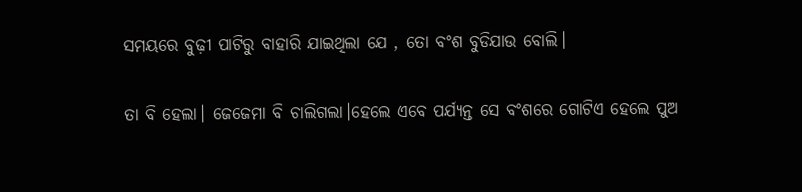ସମୟରେ ବୁଢ଼ୀ ପାଟିରୁ ବାହାରି ଯାଇଥିଲା ଯେ , ତୋ ବଂଶ ବୁଡିଯାଉ ବୋଲି।

ତା ବି ହେଲା। ଜେଜେମା ବି ଚାଲିଗଲା।ହେଲେ ଏବେ ପର୍ଯ୍ୟନ୍ତ ସେ ବଂଶରେ ଗୋଟିଏ ହେଲେ ପୁଅ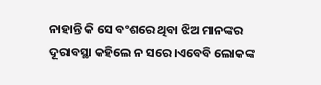ନାହାନ୍ତି କି ସେ ବଂଶରେ ଥିବା ଝିଅ ମାନଙ୍କର ଦୂରାବସ୍ଥା କହିଲେ ନ ସରେ।ଏବେବି ଲୋକଙ୍କ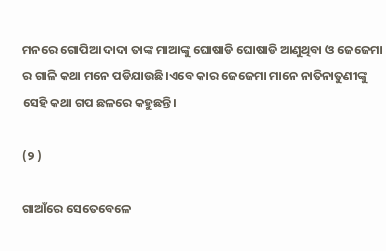ମନରେ ଗୋପିଆ ଦାଦା ତାଙ୍କ ମାଆଙ୍କୁ ଘୋଷାଡି ଘୋଷାଡି ଆଣୁଥିବା ଓ ଜେଜେମା ର ଗାଳି କଥା ମନେ ପଡିଯାଉଛି।ଏବେ କାର ଜେଜେମା ମାନେ ନାତିନାତୁଣୀଙ୍କୁ ସେହି କଥା ଗପ ଛଳରେ କହୁଛନ୍ତି।

(୨ )

ଗାଆଁରେ ସେତେବେଳେ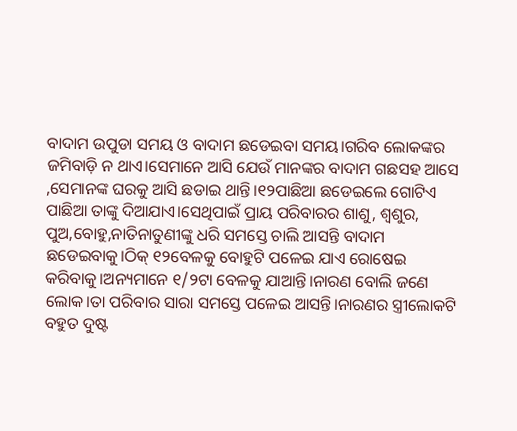ବାଦାମ ଉପୁଡା ସମୟ ଓ ବାଦାମ ଛଡେଇବା ସମୟ।ଗରିବ ଲୋକଙ୍କର ଜମିବାଡ଼ି ନ ଥାଏ।ସେମାନେ ଆସି ଯେଉଁ ମାନଙ୍କର ବାଦାମ ଗଛସହ ଆସେ ,ସେମାନଙ୍କ ଘରକୁ ଆସି ଛଡାଇ ଥାନ୍ତି।୧୨ପାଛିଆ ଛଡେଇଲେ ଗୋଟିଏ ପାଛିଆ ତାଙ୍କୁ ଦିଆଯାଏ।ସେଥିପାଇଁ ପ୍ରାୟ ପରିବାରର ଶାଶୁ, ଶ୍ୱଶୁର, ପୁଅ,ବୋହୁ,ନାତିନାତୁଣୀଙ୍କୁ ଧରି ସମସ୍ତେ ଚାଲି ଆସନ୍ତି ବାଦାମ ଛଡେଇବାକୁ।ଠିକ୍ ୧୨ବେଳକୁ ବୋହୁଟି ପଳେଇ ଯାଏ ରୋଷେଇ କରିବାକୁ।ଅନ୍ୟମାନେ ୧/୨ଟା ବେଳକୁ ଯାଆନ୍ତି।ନାରଣ ବୋଲି ଜଣେ ଲୋକ।ତା ପରିବାର ସାରା ସମସ୍ତେ ପଳେଇ ଆସନ୍ତି।ନାରଣର ସ୍ତ୍ରୀଲୋକଟି ବହୁତ ଦୁଷ୍ଟ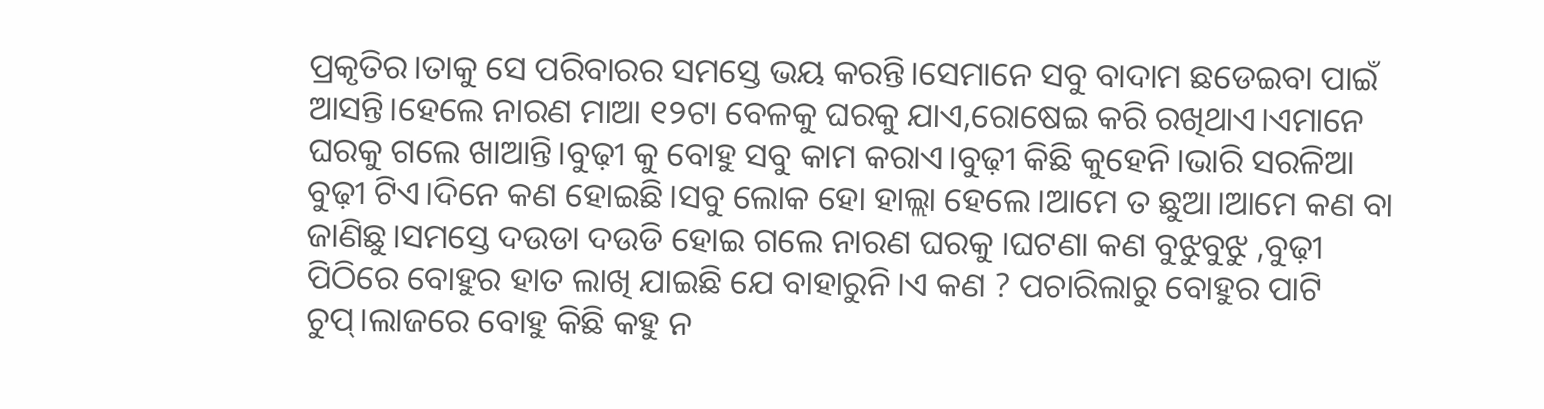ପ୍ରକୃତିର।ତାକୁ ସେ ପରିବାରର ସମସ୍ତେ ଭୟ କରନ୍ତି।ସେମାନେ ସବୁ ବାଦାମ ଛଡେଇବା ପାଇଁ ଆସନ୍ତି।ହେଲେ ନାରଣ ମାଆ ୧୨ଟା ବେଳକୁ ଘରକୁ ଯାଏ,ରୋଷେଇ କରି ରଖିଥାଏ।ଏମାନେ ଘରକୁ ଗଲେ ଖାଆନ୍ତି।ବୁଢ଼ୀ କୁ ବୋହୁ ସବୁ କାମ କରାଏ।ବୁଢ଼ୀ କିଛି କୁହେନି।ଭାରି ସରଳିଆ ବୁଢ଼ୀ ଟିଏ।ଦିନେ କଣ ହୋଇଛି।ସବୁ ଲୋକ ହୋ ହାଲ୍ଲା ହେଲେ।ଆମେ ତ ଛୁଆ।ଆମେ କଣ ବା ଜାଣିଛୁ।ସମସ୍ତେ ଦଉଡା ଦଉଡି ହୋଇ ଗଲେ ନାରଣ ଘରକୁ ।ଘଟଣା କଣ ବୁଝୁବୁଝୁ ,ବୁଢ଼ୀ ପିଠିରେ ବୋହୁର ହାତ ଲାଖି ଯାଇଛି ଯେ ବାହାରୁନି।ଏ କଣ ? ପଚାରିଲାରୁ ବୋହୁର ପାଟି ଚୁପ୍।ଲାଜରେ ବୋହୁ କିଛି କହୁ ନ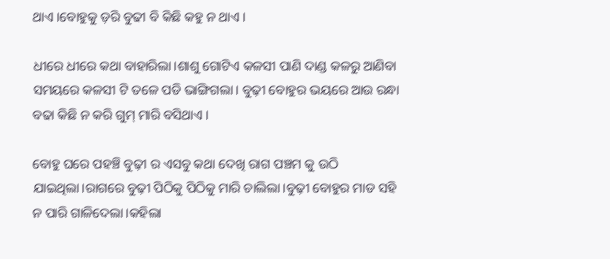ଥାଏ।ବୋହୁକୁ ଡ଼ରି ବୁଢୀ ବି କିଛି କହୁ ନ ଥାଏ।

ଧୀରେ ଧୀରେ କଥା ବାହାରିଲା।ଶାଶୁ ଗୋଟିଏ କଳସୀ ପାଣି ଦାଣ୍ଡ କଳରୁ ଆଣିବା ସମୟରେ କଳସୀ ଟି ତଳେ ପଡି ଭାଙ୍ଗିଗଲା। ବୁଢ଼ୀ ବୋହୁର ଭୟରେ ଆଉ ରନ୍ଧା ବଢା କିଛି ନ କରି ଗୁମ୍ ମାରି ବସିଥାଏ।

ବୋହୁ ଘରେ ପହଞ୍ଚି ବୁଢ଼ୀ ର ଏସବୁ କଥା ଦେଖି ରାଗ ପଞ୍ଚମ କୁ ଉଠି ଯାଇଥିଲା।ରାଗରେ ବୁଢ଼ୀ ପିଠିକୁ ପିଠିକୁ ମାରି ଚାଲିଲା।ବୁଢ଼ୀ ବୋହୁର ମାଡ ସହି ନ ପାରି ଗାଳିଦେଲା।କହିଲା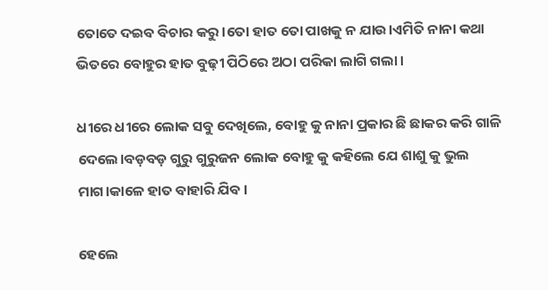ତୋତେ ଦଇବ ବିଚାର କରୁ।ତୋ ହାତ ତୋ ପାଖକୁ ନ ଯାଉ।ଏମିତି ନାନା କଥା ଭିତରେ ବୋହୁର ହାତ ବୁଢ଼ୀ ପିଠିରେ ଅଠା ପରିକା ଲାଗି ଗଲା।

ଧୀରେ ଧୀରେ ଲୋକ ସବୁ ଦେଖିଲେ, ବୋହୁ କୁ ନାନା ପ୍ରକାର ଛି ଛାକର କରି ଗାଳି ଦେଲେ।ବଡ଼ବଡ଼ ଗୁରୁ ଗୁରୁଜନ ଲୋକ ବୋହୁ କୁ କହିଲେ ଯେ ଶାଶୁ କୁ ଭୁଲ ମାଗ।କାଳେ ହାତ ବାହାରି ଯିବ।

ହେଲେ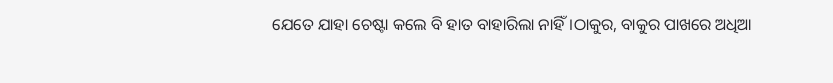ଯେତେ ଯାହା ଚେଷ୍ଟା କଲେ ବି ହାତ ବାହାରିଲା ନାହିଁ।ଠାକୁର, ବାକୁର ପାଖରେ ଅଧିଆ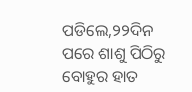ପଡିଲେ,୨୨ଦିନ ପରେ ଶାଶୁ ପିଠିରୁ ବୋହୁର ହାତ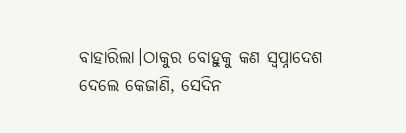ବାହାରିଲା।ଠାକୁର ବୋହୁକୁ କଣ ସ୍ଵପ୍ନାଦେଶ ଦେଲେ କେଜାଣି, ସେଦିନ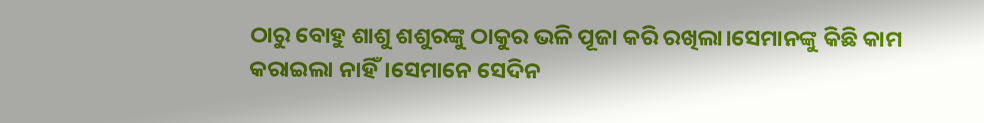ଠାରୁ ବୋହୁ ଶାଶୁ ଶଶୁରଙ୍କୁ ଠାକୁର ଭଳି ପୂଜା କରି ରଖିଲା।ସେମାନଙ୍କୁ କିଛି କାମ କରାଇଲା ନାହିଁ।ସେମାନେ ସେଦିନ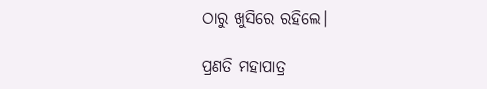ଠାରୁ ଖୁସିରେ ରହିଲେ।

ପ୍ରଣତି ମହାପାତ୍ର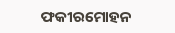ଫକୀରମୋହନ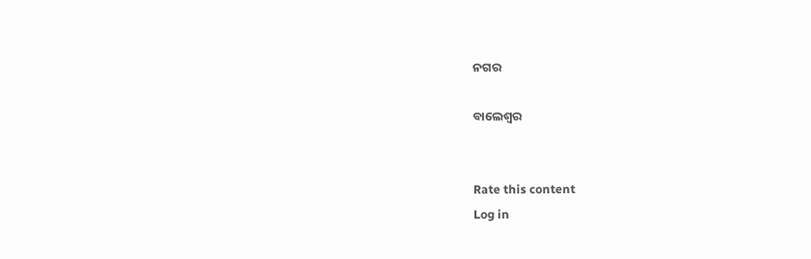ନଗର

ବାଲେଶ୍ଵର


Rate this content
Log in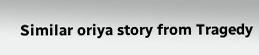Similar oriya story from Tragedy